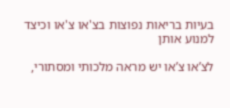בעיות בריאות נפוצות בצ'או צ'או וכיצד למנוע אותן

לצ’או צ’או יש מראה מלכותי ומסתורי,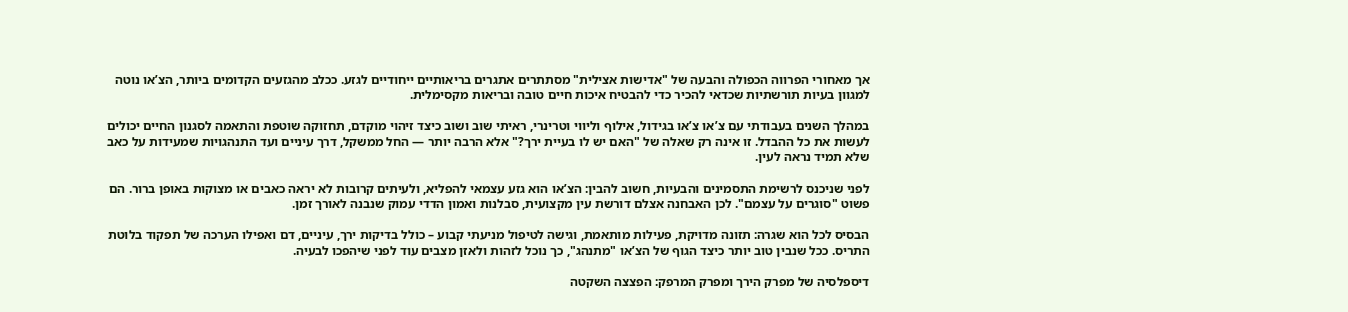אך מאחורי הפרווה הכפולה והבעה של "אדישות אצילית" מסתתרים אתגרים בריאותיים ייחודיים לגזע. ככלב מהגזעים הקדומים ביותר, הצ’או נוטה למגוון בעיות תורשתיות שכדאי להכיר כדי להבטיח איכות חיים טובה ובריאות מקסימלית.

במהלך השנים בעבודתי עם צ’או צ’או בגידול, אילוף וליווי וטרינרי, ראיתי שוב ושוב כיצד זיהוי מוקדם, תחזוקה שוטפת והתאמה לסגנון החיים יכולים לעשות את כל ההבדל. זו אינה רק שאלה של "האם יש לו בעיית ירך?" אלא הרבה יותר — החל ממשקל, דרך עיניים ועד התנהגויות שמעידות על כאב שלא תמיד נראה לעין.

לפני שניכנס לרשימת התסמינים והבעיות, חשוב להבין: הצ’או הוא גזע עצמאי להפליא, ולעיתים קרובות לא יראה כאבים או מצוקות באופן ברור. הם פשוט "סוגרים על עצמם". לכן האבחנה אצלם דורשת עין מקצועית, סבלנות ואמון הדדי עמוק שנבנה לאורך זמן.

הבסיס לכל הוא שגרה: תזונה מדויקת, פעילות מותאמת, וגישה לטיפול מניעתי קבוע – כולל בדיקות ירך, עיניים, דם ואפילו הערכה של תפקוד בלוטת התריס. ככל שנבין טוב יותר כיצד הגוף של הצ’או "מתנהג", כך נוכל לזהות ולאזן מצבים עוד לפני שיהפכו לבעיה.

דיספלסיה של מפרק הירך ומפרק המרפק: הפצצה השקטה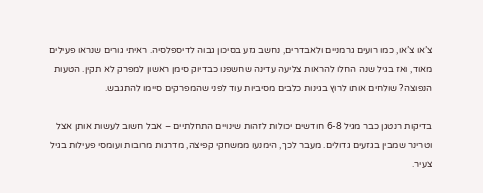צ’או צ’או, כמו רועים גרמניים ולאבדרים, נחשב גזע בסיכון גבוה לדיספלסיה. ראיתי גורים שנראו פעילים מאוד, ואז בגיל שנה החלו להראות צליעה עדינה שחשפנו כבדיוק סימן ראשון למפרק לא תקין. הטעות הנפוצה? שולחים אותו לרוץ בגינות כלבים מסיביות עוד לפני שהמפרקים סיימו להתגבש.

בדיקות רנטגן כבר מגיל 6-8 חודשים יכולות לזהות שינויים התחלתיים – אבל חשוב לעשות אותן אצל וטרינר שמבין בגזעים גדולים. מעבר לכך, הימנעו ממשחקי קפיצה, מדרגות מרובות ועומסי פעילות בגיל צעיר.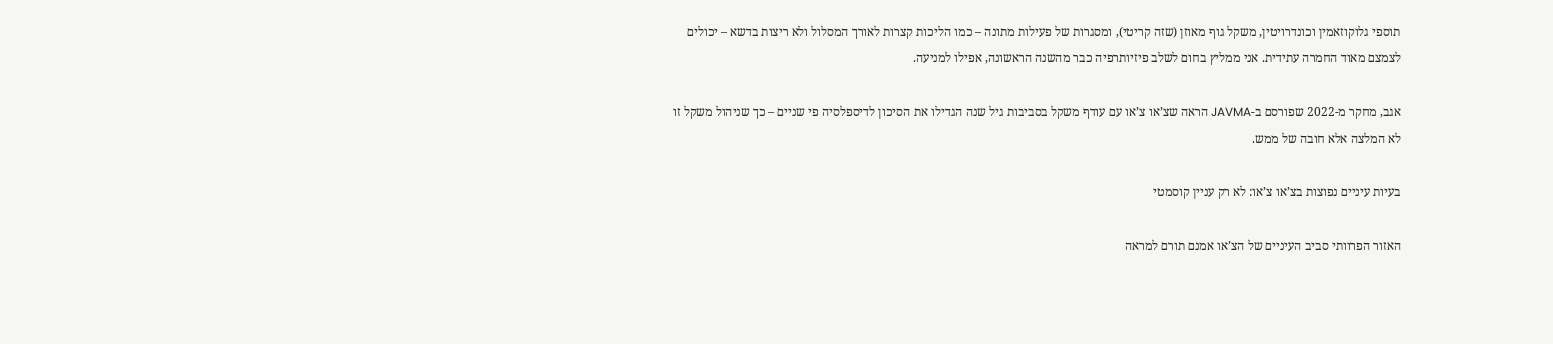תוספי גלוקוזאמין וכונדרויטין, משקל גוף מאוזן (שזה קריטי), ומסגרות של פעילות מתונה – כמו הליכות קצרות לאורך המסלול ולא ריצות בדשא – יכולים לצמצם מאוד החמרה עתידית. אני ממליץ בחום לשלב פיזיותרפיה כבר מהשנה הראשונה, אפילו למניעה.

אגב, מחקר מ-2022 שפורסם ב-JAVMA הראה שצ’או צ’או עם עודף משקל בסביבות גיל שנה הגדילו את הסיכון לדיספלסיה פי שניים – כך שניהול משקל זו לא המלצה אלא חובה של ממש.

בעיות עיניים נפוצות בצ’או צ’או: לא רק עניין קוסמטי

האזור הפרוותי סביב העיניים של הצ’או אמנם תורם למראה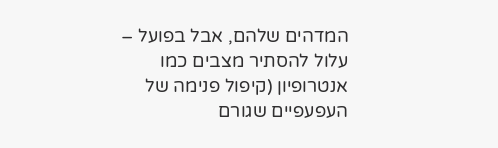המדהים שלהם, אבל בפועל – עלול להסתיר מצבים כמו אנטרופיון (קיפול פנימה של העפעפיים שגורם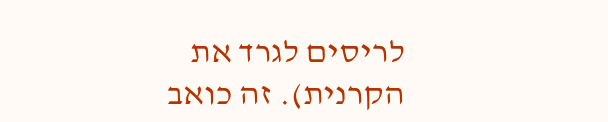לריסים לגרד את הקרנית). זה כואב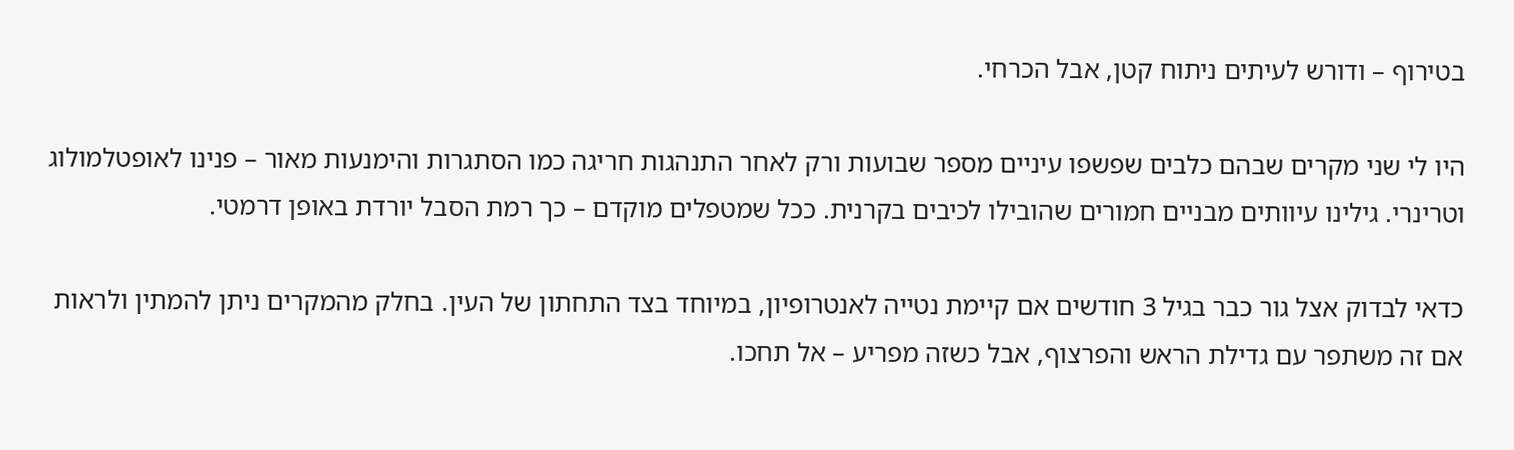בטירוף – ודורש לעיתים ניתוח קטן, אבל הכרחי.

היו לי שני מקרים שבהם כלבים שפשפו עיניים מספר שבועות ורק לאחר התנהגות חריגה כמו הסתגרות והימנעות מאור – פנינו לאופטלמולוג וטרינרי. גילינו עיוותים מבניים חמורים שהובילו לכיבים בקרנית. ככל שמטפלים מוקדם – כך רמת הסבל יורדת באופן דרמטי.

כדאי לבדוק אצל גור כבר בגיל 3 חודשים אם קיימת נטייה לאנטרופיון, במיוחד בצד התחתון של העין. בחלק מהמקרים ניתן להמתין ולראות אם זה משתפר עם גדילת הראש והפרצוף, אבל כשזה מפריע – אל תחכו.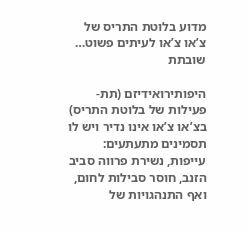מדוע בלוטת התריס של צ’או צ’או לעיתים פשוט… שובתת

היפותירואידיזם (תת-פעילות של בלוטת התריס) בצ’או צ’או אינו נדיר ויש לו תסמינים מתעתעים: עייפות, נשירת פרווה סביב הזנב, חוסר סבילות לחום, ואף התנהגויות של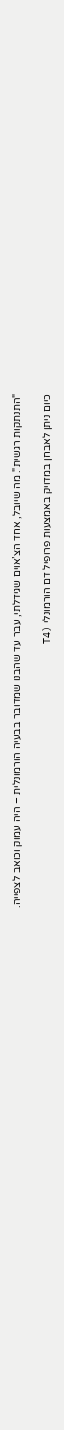"התנתקות רגשית". מה שיובל, אחד הצ’אוים שגידלתי, עבר עד שהבנו שמדובר בבעיה הורמונלית – היה עמוק וכואב לצפייה.

כיום ניתן לאבחן במדויק באמצעות פרופיל דם הורמונלי (T4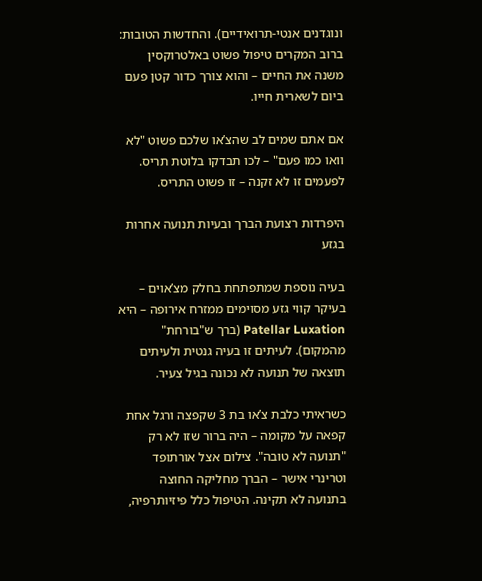ונוגדנים אנטי-תרואידיים). והחדשות הטובות: ברוב המקרים טיפול פשוט באלטרוקסין משנה את החיים – והוא צורך כדור קטן פעם ביום לשארית חייו.

אם אתם שמים לב שהצ’או שלכם פשוט "לא וואו כמו פעם" – לכו תבדקו בלוטת תריס. לפעמים זו לא זקנה – זו פשוט התריס.

היפרדות רצועת הברך ובעיות תנועה אחרות בגזע

בעיה נוספת שמתפתחת בחלק מצ’אוים – בעיקר קווי גזע מסוימים ממזרח אירופה – היא Patellar Luxation (ברך ש"בורחת" מהמקום). לעיתים זו בעיה גנטית ולעיתים תוצאה של תנועה לא נכונה בגיל צעיר.

כשראיתי כלבת צ’או בת 3 שקפצה ורגל אחת קפאה על מקומה – היה ברור שזו לא רק "תנועה לא טובה". צילום אצל אורתופד וטרינרי אישר – הברך מחליקה החוצה בתנועה לא תקינה. הטיפול כלל פיזיותרפיה,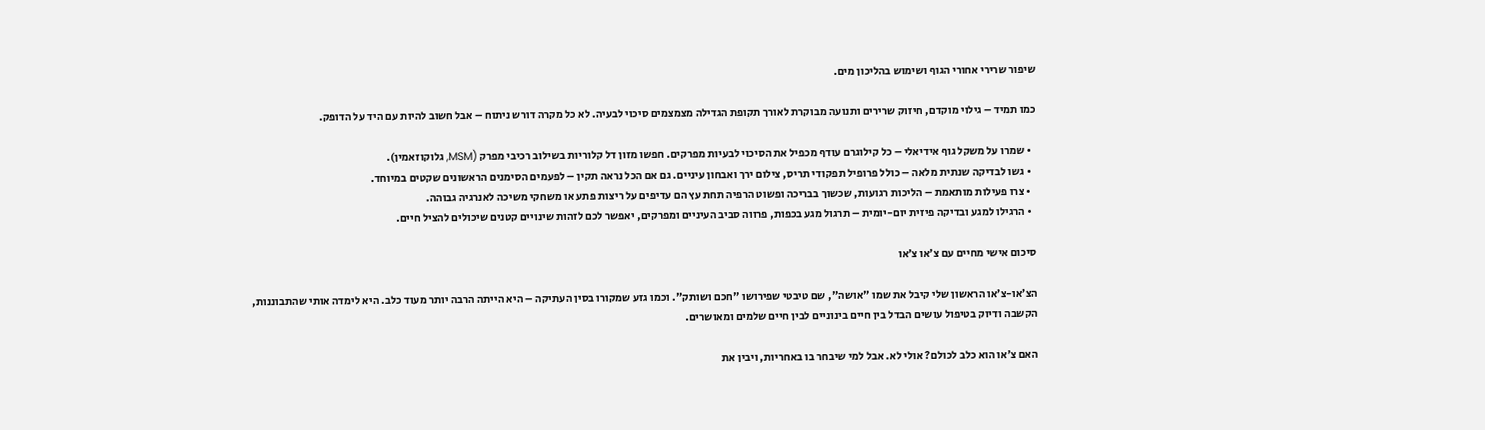שיפור שרירי אחורי הגוף ושימוש בהליכון מים.

כמו תמיד – גילוי מוקדם, חיזוק שרירים ותנועה מבוקרת לאורך תקופת הגדילה מצמצמים סיכוי לבעיה. לא כל מקרה דורש ניתוח – אבל חשוב להיות עם היד על הדופק.

  • שמרו על משקל גוף אידיאלי – כל קילוגרם עודף מכפיל את הסיכוי לבעיות מפרקים. חפשו מזון דל קלוריות בשילוב רכיבי מפרק (MSM, גלוקוזאמין).
  • גשו לבדיקה שנתית מלאה – כולל פרופיל תפקודי תריס, צילום ירך ואבחון עיניים. גם אם הכל נראה תקין – לפעמים הסימנים הראשונים שקטים במיוחד.
  • צרו פעילות מותאמת – הליכות רגועות, שכשוך בבריכה ופשוט הרפיה תחת עץ הם עדיפים על ריצות פתע או משחקי משיכה לאנרגיה גבוהה.
  • הרגילו למגע ובדיקה פיזית יום-יומית – תרגול מגע בכפות, פרווה סביב העיניים ומפרקים, יאפשר לכם לזהות שינויים קטנים שיכולים להציל חיים.

סיכום אישי מחיים עם צ’או צ’או

הצ’או-צ’או הראשון שלי קיבל את שמו "אושה", שם טיבטי שפירושו "חכם ושותק". וכמו גזע שמקורו בסין העתיקה – היא הייתה הרבה יותר מעוד כלב. היא לימדה אותי שהתבוננות, הקשבה ודיוק בטיפול עושים הבדל בין חיים בינוניים לבין חיים שלמים ומאושרים.

האם צ’או הוא כלב לכולם? אולי לא. אבל למי שיבחר בו באחריות, ויבין את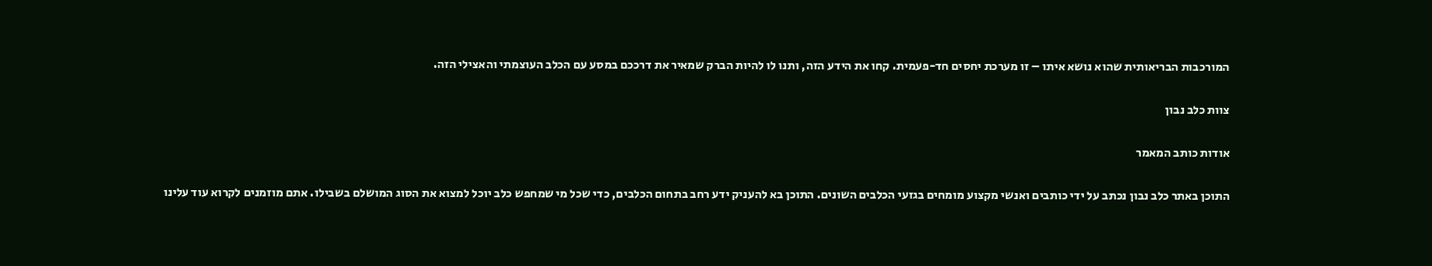המורכבות הבריאותית שהוא נושא איתו – זו מערכת יחסים חד-פעמית. קחו את הידע הזה, ותנו לו להיות הברק שמאיר את דרככם במסע עם הכלב העוצמתי והאצילי הזה.

צוות כלב נבון

אודות כותב המאמר

התוכן באתר כלב נבון נכתב על ידי כותבים ואנשי מקצוע מומחים בגזעי הכלבים השונים. התוכן בא להעניק ידע רחב בתחום הכלבים, כדי שכל מי שמחפש כלב יוכל למצוא את הסוג המושלם בשבילו. אתם מוזמנים לקרוא עוד עלינו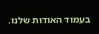בעמוד האודות שלנו.